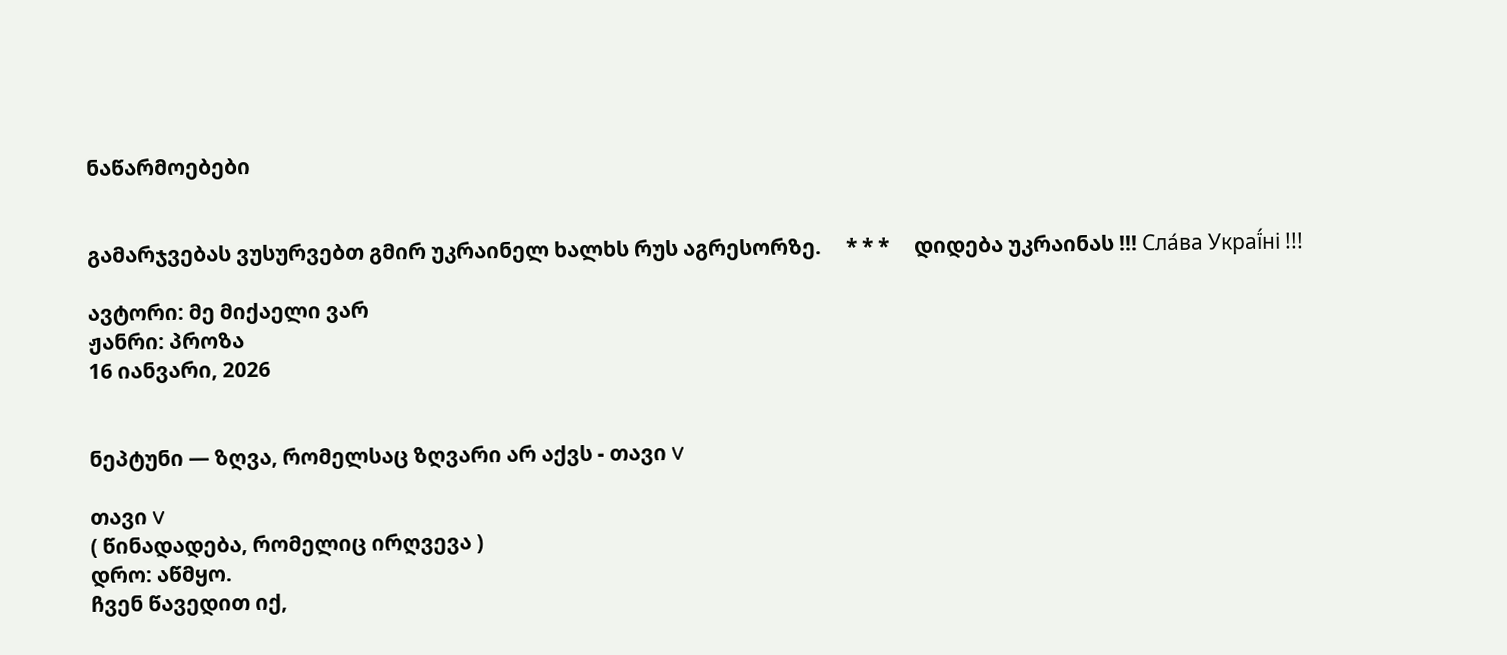ნაწარმოებები


გამარჯვებას ვუსურვებთ გმირ უკრაინელ ხალხს რუს აგრესორზე.     * * *     დიდება უკრაინას !!! Сла́ва Украї́ні !!!

ავტორი: მე მიქაელი ვარ
ჟანრი: პროზა
16 იანვარი, 2026


ნეპტუნი — ზღვა, რომელსაც ზღვარი არ აქვს - თავი V

თავი V
( წინადადება, რომელიც ირღვევა )
დრო: აწმყო.
ჩვენ წავედით იქ,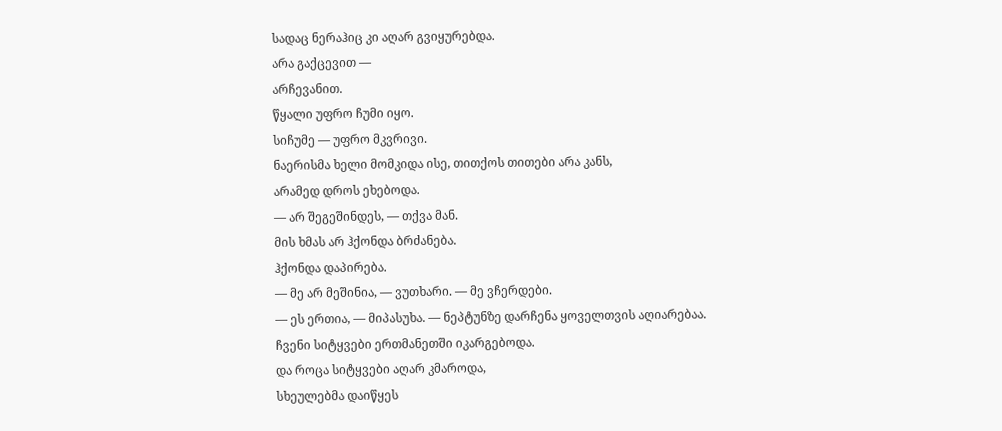სადაც ნერაჰიც კი აღარ გვიყურებდა.
არა გაქცევით —
არჩევანით.
წყალი უფრო ჩუმი იყო.
სიჩუმე — უფრო მკვრივი.
ნაერისმა ხელი მომკიდა ისე, თითქოს თითები არა კანს,
არამედ დროს ეხებოდა.
— არ შეგეშინდეს, — თქვა მან.
მის ხმას არ ჰქონდა ბრძანება.
ჰქონდა დაპირება.
— მე არ მეშინია, — ვუთხარი. — მე ვჩერდები.
— ეს ერთია, — მიპასუხა. — ნეპტუნზე დარჩენა ყოველთვის აღიარებაა.
ჩვენი სიტყვები ერთმანეთში იკარგებოდა.
და როცა სიტყვები აღარ კმაროდა,
სხეულებმა დაიწყეს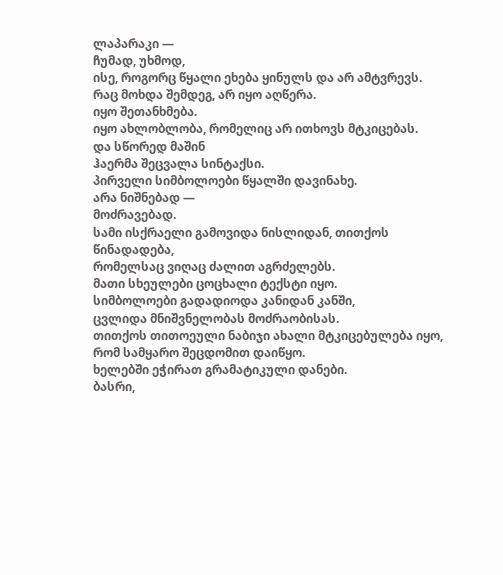ლაპარაკი —
ჩუმად, უხმოდ,
ისე, როგორც წყალი ეხება ყინულს და არ ამტვრევს.
რაც მოხდა შემდეგ, არ იყო აღწერა.
იყო შეთანხმება.
იყო ახლობლობა, რომელიც არ ითხოვს მტკიცებას.
და სწორედ მაშინ
ჰაერმა შეცვალა სინტაქსი.
პირველი სიმბოლოები წყალში დავინახე.
არა ნიშნებად —
მოძრავებად.
სამი ისქრაელი გამოვიდა ნისლიდან, თითქოს წინადადება,
რომელსაც ვიღაც ძალით აგრძელებს.
მათი სხეულები ცოცხალი ტექსტი იყო.
სიმბოლოები გადადიოდა კანიდან კანში,
ცვლიდა მნიშვნელობას მოძრაობისას.
თითქოს თითოეული ნაბიჯი ახალი მტკიცებულება იყო,
რომ სამყარო შეცდომით დაიწყო.
ხელებში ეჭირათ გრამატიკული დანები.
ბასრი,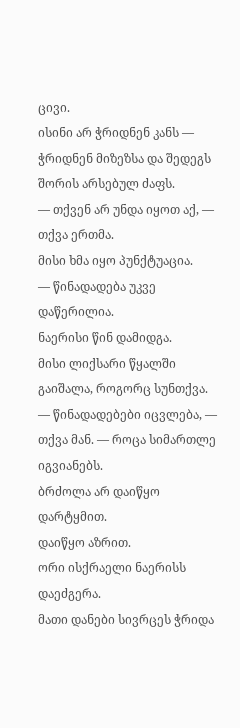ცივი.
ისინი არ ჭრიდნენ კანს —
ჭრიდნენ მიზეზსა და შედეგს შორის არსებულ ძაფს.
— თქვენ არ უნდა იყოთ აქ, — თქვა ერთმა.
მისი ხმა იყო პუნქტუაცია.
— წინადადება უკვე დაწერილია.
ნაერისი წინ დამიდგა.
მისი ლიქსარი წყალში გაიშალა, როგორც სუნთქვა.
— წინადადებები იცვლება, — თქვა მან. — როცა სიმართლე იგვიანებს.
ბრძოლა არ დაიწყო დარტყმით.
დაიწყო აზრით.
ორი ისქრაელი ნაერისს დაეძგერა.
მათი დანები სივრცეს ჭრიდა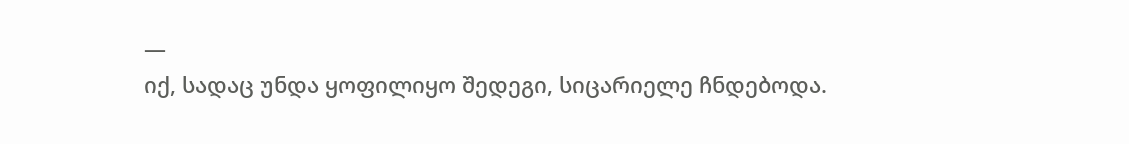—
იქ, სადაც უნდა ყოფილიყო შედეგი, სიცარიელე ჩნდებოდა.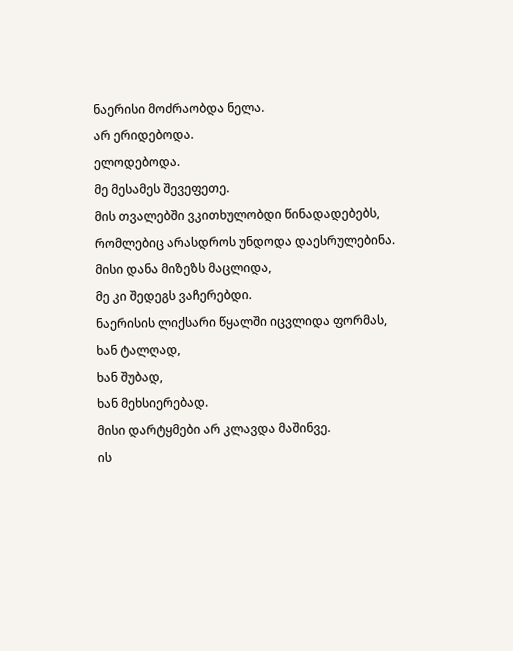ნაერისი მოძრაობდა ნელა.
არ ერიდებოდა.
ელოდებოდა.
მე მესამეს შევეფეთე.
მის თვალებში ვკითხულობდი წინადადებებს,
რომლებიც არასდროს უნდოდა დაესრულებინა.
მისი დანა მიზეზს მაცლიდა,
მე კი შედეგს ვაჩერებდი.
ნაერისის ლიქსარი წყალში იცვლიდა ფორმას,
ხან ტალღად,
ხან შუბად,
ხან მეხსიერებად.
მისი დარტყმები არ კლავდა მაშინვე.
ის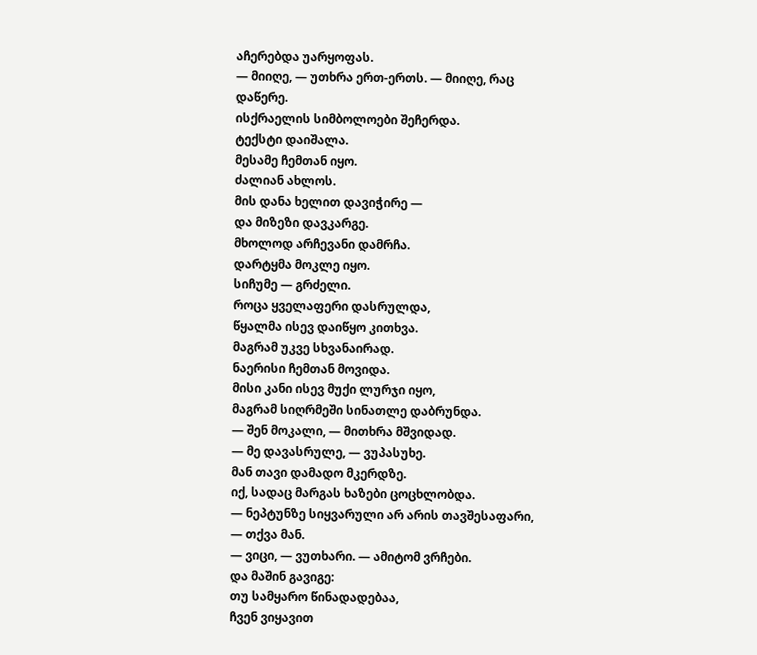აჩერებდა უარყოფას.
— მიიღე, — უთხრა ერთ-ერთს. — მიიღე, რაც დაწერე.
ისქრაელის სიმბოლოები შეჩერდა.
ტექსტი დაიშალა.
მესამე ჩემთან იყო.
ძალიან ახლოს.
მის დანა ხელით დავიჭირე —
და მიზეზი დავკარგე.
მხოლოდ არჩევანი დამრჩა.
დარტყმა მოკლე იყო.
სიჩუმე — გრძელი.
როცა ყველაფერი დასრულდა,
წყალმა ისევ დაიწყო კითხვა.
მაგრამ უკვე სხვანაირად.
ნაერისი ჩემთან მოვიდა.
მისი კანი ისევ მუქი ლურჯი იყო,
მაგრამ სიღრმეში სინათლე დაბრუნდა.
— შენ მოკალი, — მითხრა მშვიდად.
— მე დავასრულე, — ვუპასუხე.
მან თავი დამადო მკერდზე.
იქ, სადაც მარგას ხაზები ცოცხლობდა.
— ნეპტუნზე სიყვარული არ არის თავშესაფარი, — თქვა მან.
— ვიცი, — ვუთხარი. — ამიტომ ვრჩები.
და მაშინ გავიგე:
თუ სამყარო წინადადებაა,
ჩვენ ვიყავით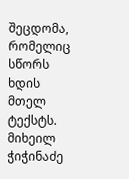შეცდომა,
რომელიც სწორს ხდის მთელ ტექსტს.
მიხეილ ჭიჭინაძე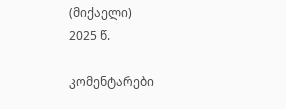(მიქაელი)
2025 წ.

კომენტარები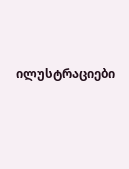ილუსტრაციები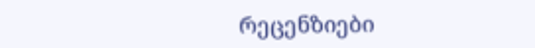რეცენზიები